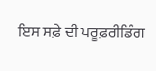ਇਸ ਸਫ਼ੇ ਦੀ ਪਰੂਫ਼ਰੀਡਿੰਗ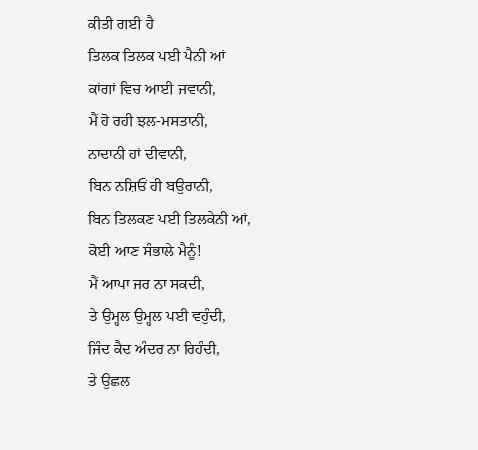ਕੀਤੀ ਗਈ ਹੈ
ਤਿਲਕ ਤਿਲਕ ਪਈ ਪੈਨੀ ਆਂ
ਕਾਂਗਾਂ ਵਿਚ ਆਈ ਜਵਾਨੀ,
ਮੈਂ ਹੋ ਰਹੀ ਝਲ-ਮਸਤਾਨੀ,
ਨਾਦਾਨੀ ਹਾਂ ਦੀਵਾਨੀ,
ਬਿਨ ਨਸ਼ਿਓਂ ਹੀ ਬਉਰਾਨੀ,
ਬਿਨ ਤਿਲਕਣ ਪਈ ਤਿਲਕੇਨੀ ਆਂ,
ਕੋਈ ਆਣ ਸੰਭਾਲੇ ਮੈਨੂੰ!
ਮੈਂ ਆਪਾ ਜਰ ਨਾ ਸਕਦੀ,
ਤੇ ਉਮ੍ਹਲ ਉਮ੍ਹਲ ਪਈ ਵਹੁੰਦੀ,
ਜਿੰਦ ਕੈਦ ਅੰਦਰ ਨਾ ਰਿਹੰਦੀ,
ਤੇ ਉਛਲ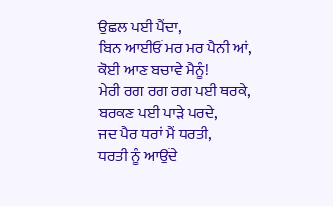ਉਛਲ ਪਈ ਪੈਂਦਾ,
ਬਿਨ ਆਈਓਂ ਮਰ ਮਰ ਪੈਨੀ ਆਂ,
ਕੋਈ ਆਣ ਬਚਾਵੇ ਮੈਨੂੰ!
ਮੇਰੀ ਰਗ ਰਗ ਰਗ ਪਈ ਥਰਕੇ,
ਬਰਕਣ ਪਈ ਪਾੜੇ ਪਰਦੇ,
ਜਦ ਪੈਰ ਧਰਾਂ ਮੈਂ ਧਰਤੀ,
ਧਰਤੀ ਨੂੰ ਆਉਂਦੇ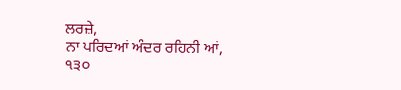ਲਰਜ਼ੇ,
ਨਾ ਪਰਿਦਆਂ ਅੰਦਰ ਰਹਿਨੀ ਆਂ,
੧੩੦